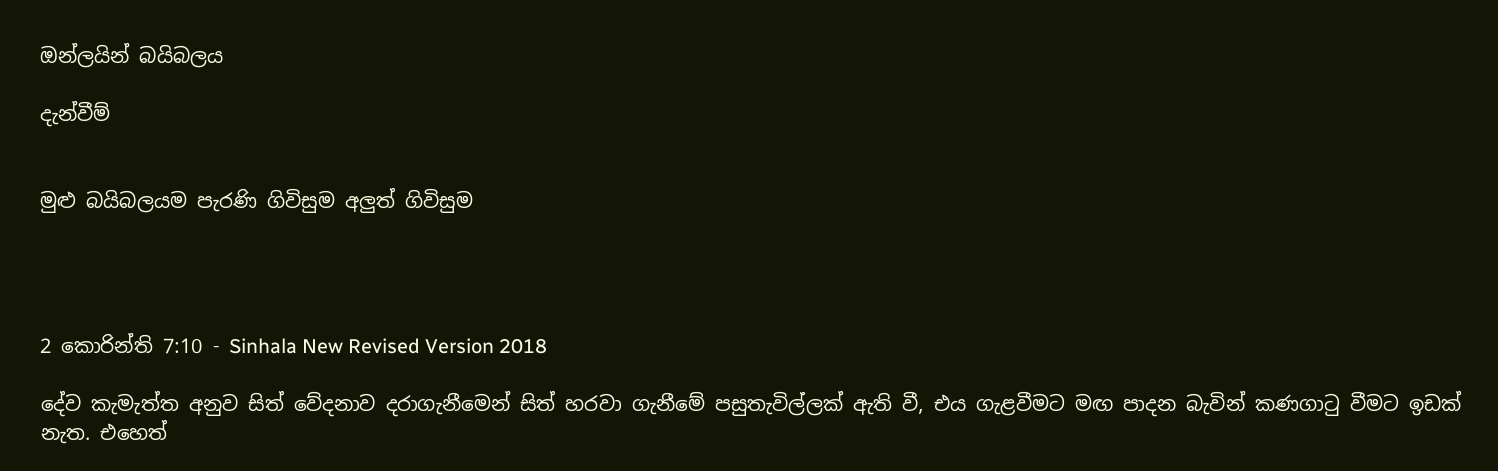ඔන්ලයින් බයිබලය

දැන්වීම්


මුළු බයිබලයම පැරණි ගිවිසුම අලුත් ගිවිසුම




2 කොරින්ති 7:10 - Sinhala New Revised Version 2018

දේව කැමැත්ත අනුව සිත් වේදනාව දරාගැනීමෙන් සිත් හරවා ගැනීමේ පසුතැවිල්ලක් ඇති වී, එය ගැළවීමට මඟ පාදන බැවින් කණගාටු වීමට ඉඩක් නැත. එහෙත්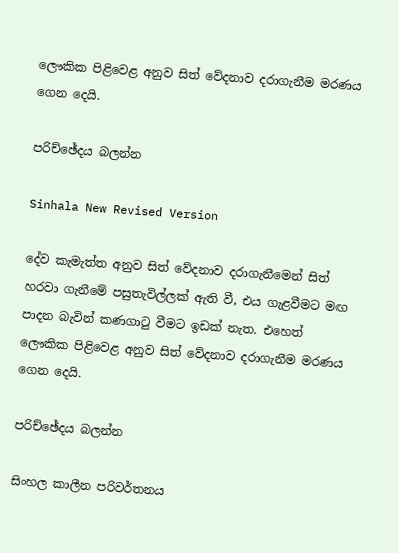ලෞකික පිළිවෙළ අනුව සිත් වේදනාව දරාගැනීම මරණය ගෙන දෙයි.

පරිච්ඡේදය බලන්න

Sinhala New Revised Version

දේව කැමැත්ත අනුව සිත් වේදනාව දරාගැනීමෙන් සිත් හරවා ගැනීමේ පසුතැවිල්ලක් ඇති වී, එය ගැළවීමට මඟ පාදන බැවින් කණගාටු වීමට ඉඩක් නැත. එහෙත් ලෞකික පිළිවෙළ අනුව සිත් වේදනාව දරාගැනීම මරණය ගෙන දෙයි.

පරිච්ඡේදය බලන්න

සිංහල කාලීන පරිවර්තනය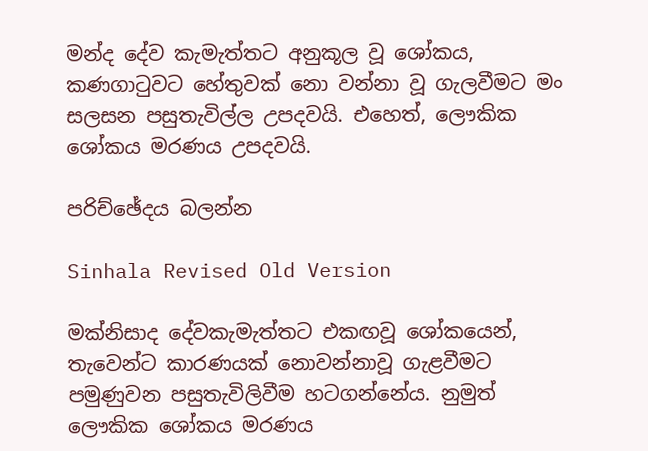මන්ද දේව කැමැත්තට අනුකූල වූ ශෝකය, කණගාටුවට හේතුවක් නො වන්නා වූ ගැලවීමට මං සලසන පසුතැවිල්ල උපදවයි. එහෙත්, ලෞකික ශෝකය මරණය උපදවයි.

පරිච්ඡේදය බලන්න

Sinhala Revised Old Version

මක්නිසාද දේවකැමැත්තට එකඟවූ ශෝකයෙන්, තැවෙන්ට කාරණයක් නොවන්නාවූ ගැළවීමට පමුණුවන පසුතැවිලිවීම හටගන්නේය. නුමුත් ලෞකික ශෝකය මරණය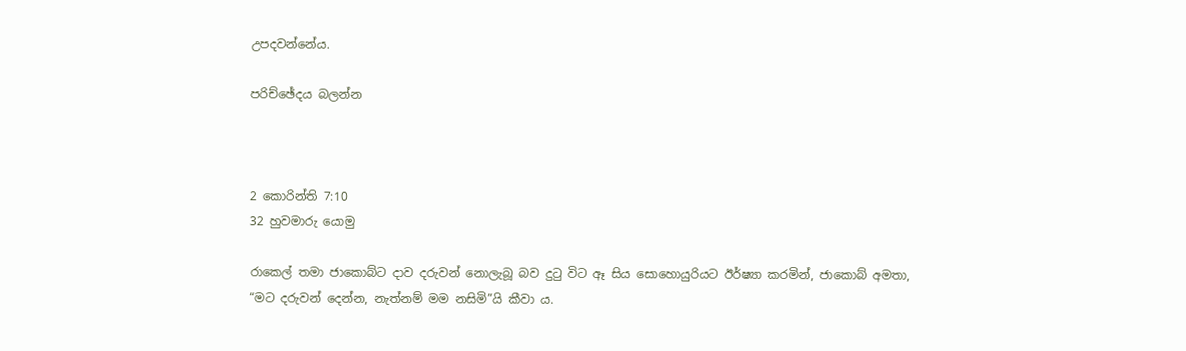උපදවන්නේය.

පරිච්ඡේදය බලන්න



2 කොරින්ති 7:10
32 හුවමාරු යොමු

රාකෙල් තමා ජාකොබ්ට දාව දරුවන් නොලැබූ බව දුටු විට ඈ සිය සොහොයුරියට ඊර්ෂ්‍යා කරමින්, ජාකොබ් අමතා, “මට දරුවන් දෙන්න, නැත්නම් මම නසිමි”යි කීවා ය.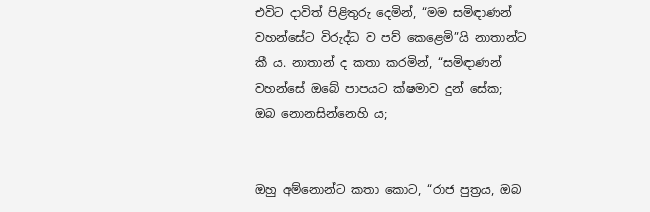එවිට දාවිත් පිළිතුරු දෙමින්, “මම සමිඳාණන් වහන්සේට විරුද්ධ ව පව් කෙළෙමි”යි නාතාන්ට කී ය. නාතාන් ද කතා කරමින්, “සමිඳාණන් වහන්සේ ඔබේ පාපයට ක්ෂමාව දුන් සේක; ඔබ නො‍නසින්නෙහි ය;


ඔහු අම්නො‍න්ට කතා කොට, “රාජ පුත්‍රය, ඔබ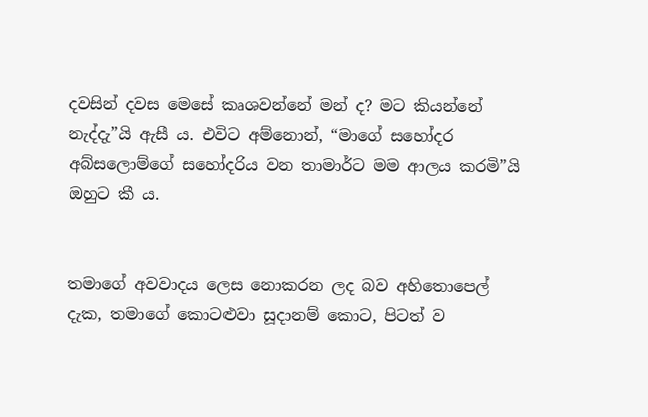දවසින් දවස මෙසේ කෘශවන්නේ මන් ද? මට කියන්නේ නැද්දැ”යි ඇසී ය. එවිට අම්නො‍න්, “මාගේ සහෝදර අබ්සලොම්ගේ සහෝදරිය වන තාමාර්ට මම ආලය කරමි”යි ඔහුට කී ය.


තමාගේ අවවාදය ලෙස නො‍කරන ලද බව අහිතොපෙල් දැක, තමාගේ කොටළුවා සූදානම් කොට, පිටත් ව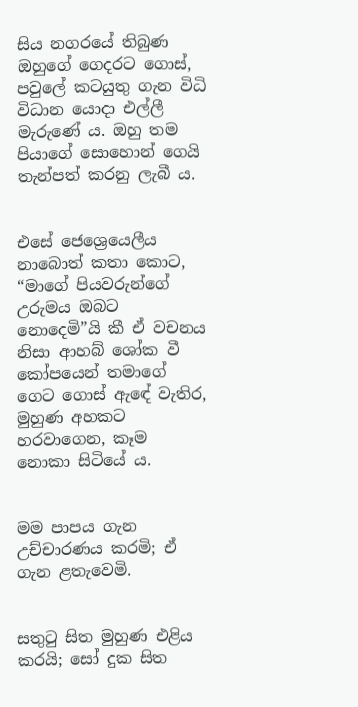සිය නගරයේ තිබුණ ඔහුගේ ගෙදරට ගොස්, පවුලේ කටයුතු ගැන විධි විධාන යොදා එල්ලී මැරුණේ ය. ඔහු තම පියාගේ සොහොන් ගෙයි තැන්පත් කරනු ලැබී ය.


එසේ ජෙශ්‍රෙයෙලීය නාබොත් කතා කොට, “මාගේ පියවරුන්ගේ උරුමය ඔබට නොදෙමි”යි කී ඒ වචනය නිසා ආහබ් ශෝක වී කෝපයෙන් තමාගේ ගෙට ගොස් ඇඳේ වැතිර, මුහුණ අහකට හරවාගෙන, කෑම නොකා සිටියේ ය.


මම පාපය ගැන උච්චාරණය කරමි; ඒ ගැන ළතැවෙමි.


සතුටු සිත මුහුණ එළිය කරයි; සෝ දුක සිත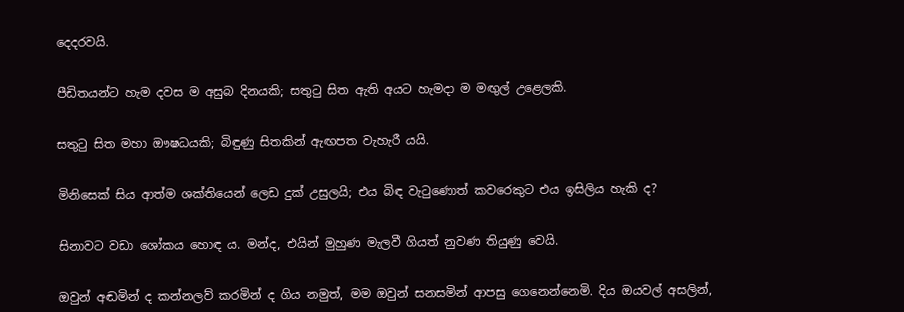දෙදරවයි.


පීඩිතයන්ට හැම දවස ම අසුබ දිනයකි; සතුටු සිත ඇති අයට හැමදා ම මඟුල් උළෙලකි.


සතුටු සිත මහා ඖෂධයකි; බිඳුණු සිතකින් ඇඟපත වැහැරී යයි.


මිනිසෙක් සිය ආත්ම ශක්තියෙන් ලෙඩ දුක් උසුලයි; එය බිඳ වැටුණොත් කවරෙකුට එය ඉසිලිය හැකි ද?


සිනාවට වඩා ශෝකය හොඳ ය. මන්ද, එයින් මුහුණ මැලවී ගියත් නුවණ තියුණු වෙයි.


ඔවුන් අඬමින් ද කන්නලව් කරමින් ද ගිය නමුත්, මම ඔවුන් සනසමින් ආපසු ගෙනෙන්නෙමි. දිය ඔයවල් අසලින්,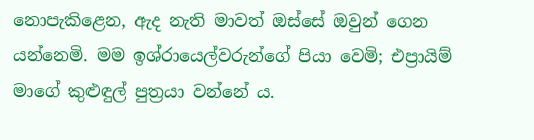නොපැකිළෙන, ඇද නැති මාවත් ඔස්සේ ඔවුන් ගෙන යන්නෙමි. මම ඉශ්රායෙල්වරුන්ගේ පියා වෙමි; එප්‍රායිම් මාගේ කුළුඳුල් පුත්‍රයා වන්නේ ය.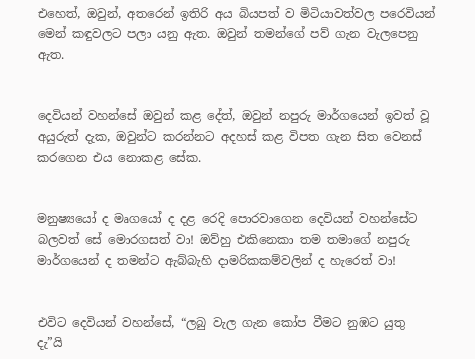එහෙත්, ඔවුන්, අතරෙන් ඉතිරි අය බියපත් ව මිටියාවත්වල පරෙවියන් මෙන් කඳුවලට පලා යනු ඇත. ඔවුන් තමන්ගේ පව් ගැන වැලපෙනු ඇත.


දෙවියන් වහන්සේ ඔවුන් කළ දේත්, ඔවුන් නපුරු මාර්ගයෙන් ඉවත් වූ අයුරුත් දැක, ඔවුන්ට කරන්නට අදහස් කළ විපත ගැන සිත වෙනස් කරගෙන එය නොකළ සේක.


මනුෂ්‍යයෝ ද මෘගයෝ ද දළ රෙදි පොරවාගෙන දෙවියන් වහන්සේට බලවත් සේ මොරගසත් වා! ඔව්හු එකිනෙකා තම තමාගේ නපුරු මාර්ගයෙන් ද තමන්ට ඇබ්බැහි දාමරිකකම්වලින් ද හැරෙත් වා!


එවිට දෙවියන් වහන්සේ, “ලබු වැල ගැන කෝප වීමට නුඹට යුතු දැ”යි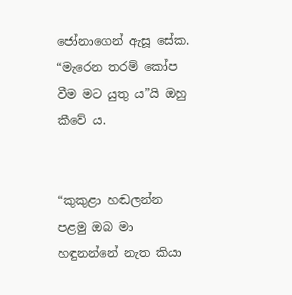ජෝනාගෙන් ඇසූ සේක. “මැරෙන තරම් කෝප වීම මට යුතු ය”යි ඔහු කීවේ ය.


“කුකුළා හඬලන්න පළමු ඔබ මා හඳුනන්නේ නැත කියා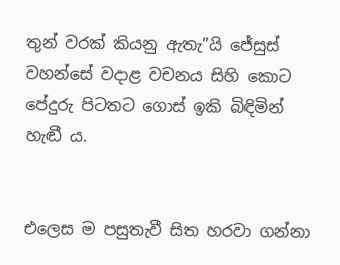තුන් වරක් කියනු ඇතැ”යි ජේසුස් වහන්සේ වදාළ වචනය සිහි කොට පේදුරු පිටතට ගොස් ඉකි බිඳිමින් හැඬී ය.


එලෙස ම පසුතැවී සිත හරවා ගන්නා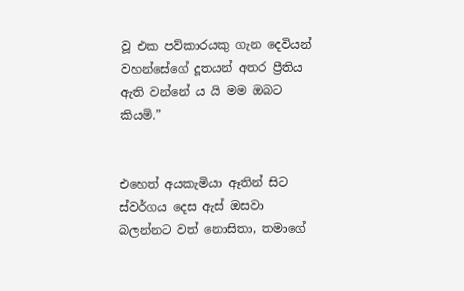වූ එක පව්කාරයකු ගැන දෙවියන් වහන්සේගේ දූතයන් අතර ප්‍රීතිය ඇති වන්නේ ය යි මම ඔබට කියමි.”


එහෙත් අයකැමියා ඈතින් සිට ස්වර්ගය දෙස ඇස් ඔසවා බලන්නට වත් නොසිතා, තමාගේ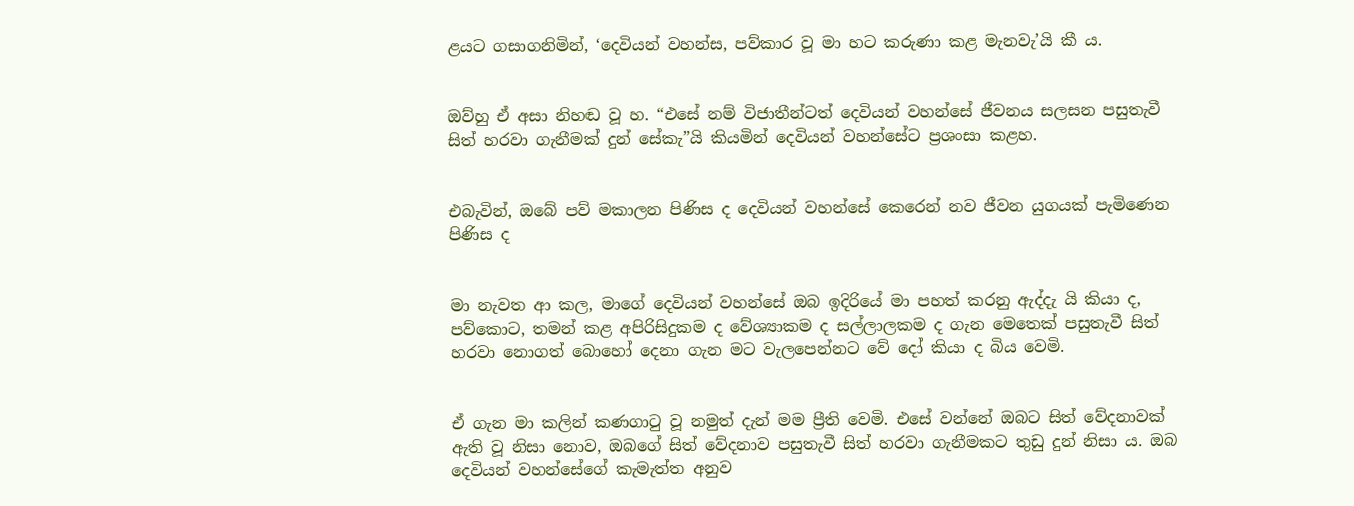ළයට ගසාගනිමින්, ‘දෙවියන් වහන්ස, පව්කාර වූ මා හට කරුණා කළ මැනවැ’යි කී ය.


ඔව්හු ඒ අසා නිහඬ වූ හ. “එසේ නම් විජාතීන්ටත් දෙවියන් වහන්සේ ජීවනය සලසන පසුතැවී සිත් හරවා ගැනීමක් දුන් සේකැ”යි කියමින් දෙවියන් වහන්සේට ප්‍රශංසා කළහ.


එබැවින්, ඔබේ පව් මකාලන පිණිස ද දෙවියන් වහන්සේ කෙරෙන් නව ජීවන යුගයක් පැමිණෙන පිණිස ද


මා නැවත ආ කල, මාගේ දෙවියන් වහන්සේ ඔබ ඉදිරියේ මා පහත් කරනු ඇද්දැ යි කියා ද, පව්කොට, තමන් කළ අපිරිසිදුකම ද වේශ්‍යාකම ද සල්ලාලකම ද ගැන මෙතෙක් පසුතැවී සිත් හරවා නොගත් බොහෝ දෙනා ගැන මට වැලපෙන්නට වේ දෝ කියා ද බිය වෙමි.


ඒ ගැන මා කලින් කණගාටු වූ නමුත් දැන් මම ප්‍රීති වෙමි. එසේ වන්නේ ඔබට සිත් වේදනාවක් ඇති වූ නිසා නොව, ඔබගේ සිත් වේදනාව පසුතැවී සිත් හරවා ගැනීමකට තුඩු දුන් නිසා ය. ඔබ දෙවියන් වහන්සේගේ කැමැත්ත අනුව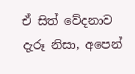ඒ සිත් වේදනාව දැරූ නිසා, අපෙන්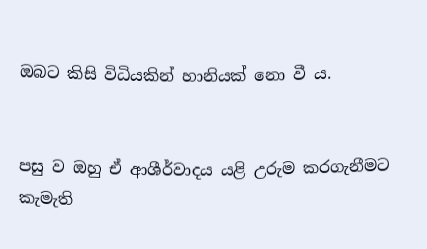ඔබට කිසි විධියකින් හානියක් නො වී ය.


පසු ව ඔහු ඒ ආශීර්වාදය යළි උරුම කරගැනීමට කැමැති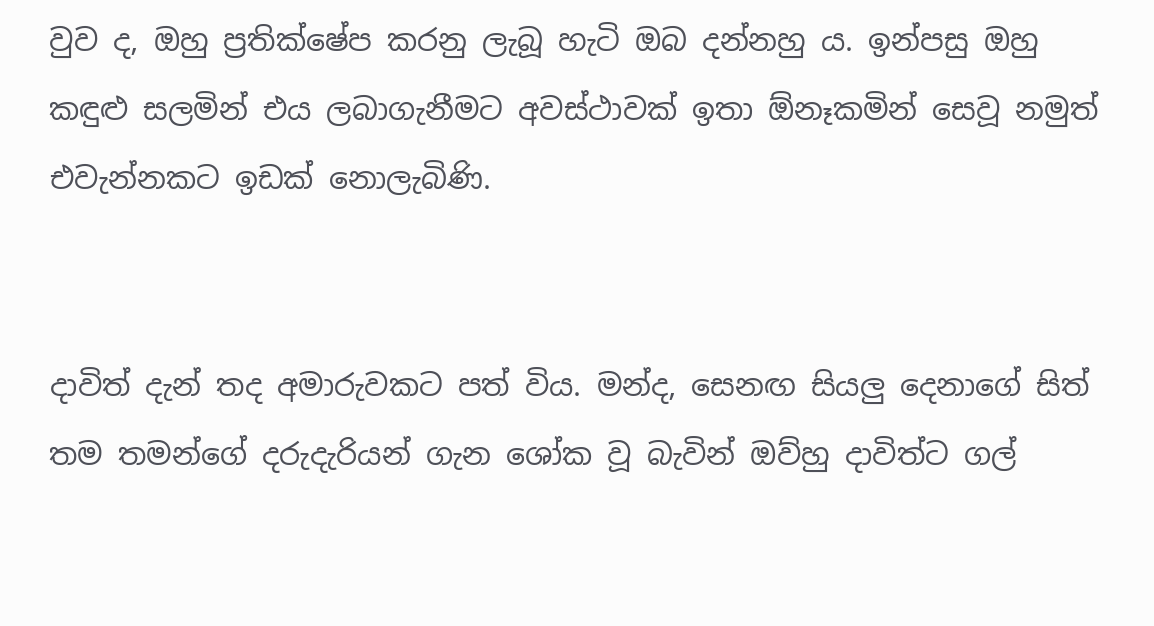වුව ද, ඔහු ප්‍රතික්ෂේප කරනු ලැබූ හැටි ඔබ දන්නහු ය. ඉන්පසු ඔහු කඳුළු සලමින් එය ලබාගැනීමට අවස්ථාවක් ඉතා ඕනෑකමින් සෙවූ නමුත් එවැන්නකට ඉඩක් නොලැබිණි.


දාවිත් දැන් තද අමාරුවකට පත් විය. මන්ද, සෙනඟ සියලු දෙනාගේ සිත් තම තමන්ගේ දරුදැරියන් ගැන ශෝක වූ බැවින් ඔව්හු දාවිත්ට ගල්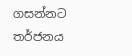ගසන්නට තර්ජනය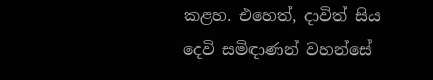කළහ. එහෙත්, දාවිත් සිය දෙවි සමිඳාණන් වහන්සේ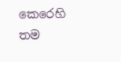කෙරෙහි තම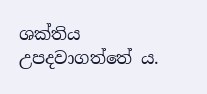ශක්තිය උපදවාගත්තේ ය.